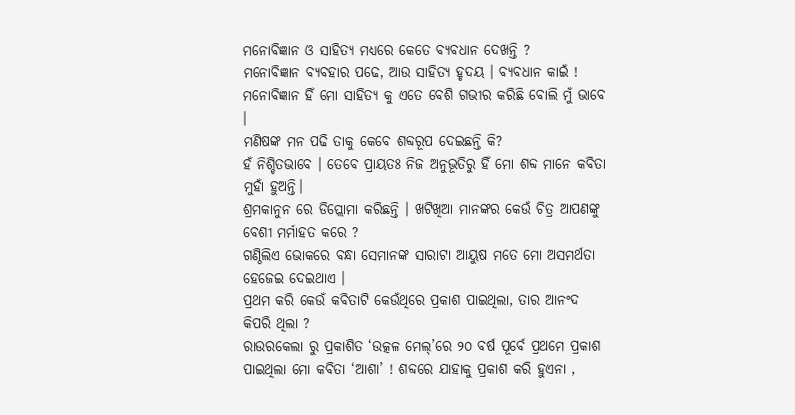ମନୋବିଜ୍ଞାନ ଓ ସାହିତ୍ୟ ମଧ୍ୟରେ କେତେ ବ୍ୟବଧାନ ଦେଖନ୍ତି ?
ମନୋବିଜ୍ଞାନ ବ୍ୟବହାର ପଢେ, ଆଉ ସାହିତ୍ୟ ହୃଦୟ । ବ୍ୟବଧାନ କାଇଁ ! ମନୋବିଜ୍ଞାନ ହିଁ ମୋ ସାହିତ୍ୟ କୁ ଏତେ ବେଶି ଗଭୀର କରିଛି ବୋଲି ମୁଁ ଭାବେ ।
ମଣିଷଙ୍କ ମନ ପଢି ତାକୁ କେବେ ଶବ୍ଦରୂପ ଦେଇଛନ୍ତି କି?
ହଁ ନିଶ୍ଚିତଭାବେ । ତେବେ ପ୍ରାୟତଃ ନିଜ ଅନୁଭୂତିରୁ ହିଁ ମୋ ଶବ୍ଦ ମାନେ କବିତା ମୁହାଁ ହୁଅନ୍ତି।
ଶ୍ରମକାନୁନ ରେ ଡିପ୍ଲୋମା କରିଛନ୍ତି । ଖଟିଖିଆ ମାନଙ୍କର କେଉଁ ଚିତ୍ର ଆପଣଙ୍କୁ ବେଶୀ ମର୍ମାହତ କରେ ?
ଗଣ୍ଠିଲିଏ ଭୋକରେ ବନ୍ଧା ସେମାନଙ୍କ ସାରାଟା ଆୟୁଷ ମତେ ମୋ ଅସମର୍ଥତା ହେଜେଇ ଦେଇଥାଏ ।
ପ୍ରଥମ କରି କେଉଁ କବିତାଟି କେଉଁଥିରେ ପ୍ରକାଶ ପାଇଥିଲା, ତାର ଆନଂଦ କିପରି ଥିଲା ?
ରାଉରକେଲା ରୁ ପ୍ରକାଶିତ ‘ଉତ୍କଳ ମେଲ୍’ରେ ୨୦ ବର୍ଷ ପୂର୍ବେ ପ୍ରଥମେ ପ୍ରକାଶ ପାଇଥିଲା ମୋ କବିତା ‘ଆଶା’ ! ଶବ୍ଦରେ ଯାହାକୁ ପ୍ରକାଶ କରି ହୁଏନା ,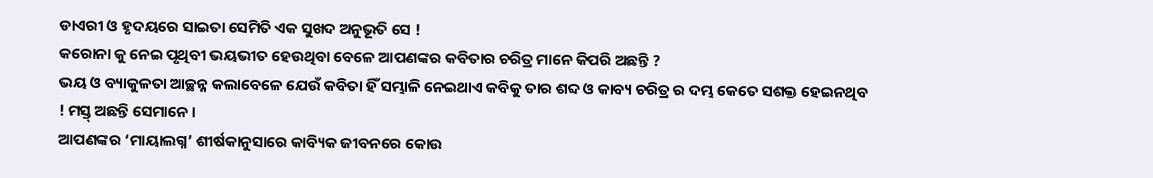ଡାଏରୀ ଓ ହୃଦୟରେ ସାଇତା ସେମିତି ଏକ ସୁଖଦ ଅନୁଭୂତି ସେ !
କରୋନା କୁ ନେଇ ପୃଥିବୀ ଭୟଭୀତ ହେଉଥିବା ବେଳେ ଆପଣଙ୍କର କବିତାର ଚରିତ୍ର ମାନେ କିପରି ଅଛନ୍ତି ?
ଭୟ ଓ ବ୍ୟାକୁଳତା ଆଚ୍ଛନ୍ନ କଲାବେଳେ ଯେଉଁ କବିତା ହିଁ ସମ୍ଭାଳି ନେଇଥାଏ କବିକୁ ତାର ଶବ୍ଦ ଓ କାବ୍ୟ ଚରିତ୍ର ର ଦମ୍ଭ କେତେ ସଶକ୍ତ ହେଇନଥିବ ! ମସ୍ତ୍ ଅଛନ୍ତି ସେମାନେ ।
ଆପଣଙ୍କର ‘ମାୟାଲଗ୍ନ’ ଶୀର୍ଷକାନୁସାରେ କାବ୍ୟିକ ଜୀବନରେ କୋଉ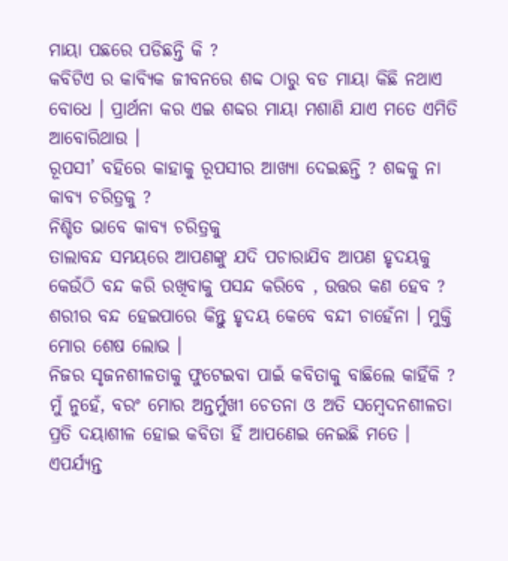ମାୟା ପଛରେ ପଡିଛନ୍ତି କି ?
କବିଟିଏ ର କାବ୍ୟିକ ଜୀବନରେ ଶବ୍ଦ ଠାରୁ ବଡ ମାୟା କିଛି ନଥାଏ ବୋଧେ । ପ୍ରାର୍ଥନା କର ଏଇ ଶବ୍ଦର ମାୟା ମଶାଣି ଯାଏ ମତେ ଏମିତି ଆବୋରିଥାଉ ।
ରୂପସୀ’ ବହିରେ କାହାକୁ ରୂପସୀର ଆଖ୍ୟା ଦେଇଛନ୍ତି ? ଶବ୍ଦକୁ ନା କାବ୍ୟ ଚରିତ୍ରକୁ ?
ନିଶ୍ଚିତ ଭାବେ କାବ୍ୟ ଚରିତ୍ରକୁ
ତାଲାବନ୍ଦ ସମୟରେ ଆପଣଙ୍କୁ ଯଦି ପଚାରାଯିବ ଆପଣ ହୃଦୟକୁ କେଉଁଠି ବନ୍ଦ କରି ରଖିବାକୁ ପସନ୍ଦ କରିବେ , ଉତ୍ତର କଣ ହେବ ?
ଶରୀର ବନ୍ଦ ହେଇପାରେ କିନ୍ତୁ ହୃଦୟ କେବେ ବନ୍ଦୀ ଚାହେଁନା । ମୁକ୍ତି ମୋର ଶେଷ ଲୋଭ ।
ନିଜର ସୃଜନଶୀଳତାକୁ ଫୁଟେଇବା ପାଇଁ କବିତାକୁ ବାଛିଲେ କାହିଁକି ?
ମୁଁ ନୁହେଁ, ବରଂ ମୋର ଅନ୍ତର୍ମୁଖୀ ଚେତନା ଓ ଅତି ସମ୍ବେଦନଶୀଳତା ପ୍ରତି ଦୟାଶୀଳ ହୋଇ କବିତା ହିଁ ଆପଣେଇ ନେଇଛି ମତେ ।
ଏପର୍ଯ୍ୟନ୍ତ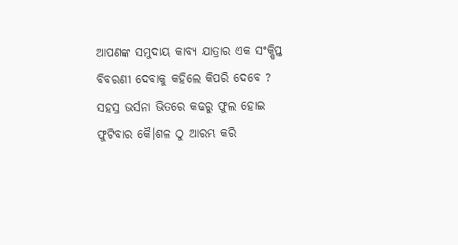ଆପଣଙ୍କ ସମୁଦାୟ କାବ୍ୟ ଯାତ୍ରାର ଏକ ସଂକ୍ଷିପ୍ତ ବିବରଣୀ ଦେବାକୁ କହିଲେ କିପରି ଦେବେ ?
ସହସ୍ର ଭର୍ସନା ଭିତରେ କଢରୁ ଫୁଲ ହୋଇ ଫୁଟିବାର କୈ।ଶଳ ଠୁ ଆରମ୍ଭ କରି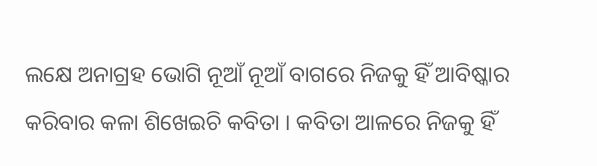ଲକ୍ଷେ ଅନାଗ୍ରହ ଭୋଗି ନୂଆଁ ନୂଆଁ ବାଗରେ ନିଜକୁ ହିଁ ଆବିଷ୍କାର କରିବାର କଳା ଶିଖେଇଚି କବିତା । କବିତା ଆଳରେ ନିଜକୁ ହିଁ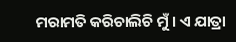ମରାମତି କରିଚାଲିଚି ମୁଁ । ଏ ଯାତ୍ରା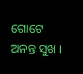ଗୋଟେ ଅନନ୍ତ ସୁଖ ।